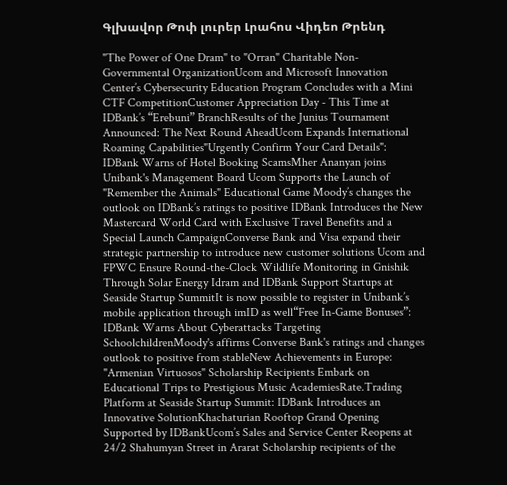Գլխավոր Թոփ լուրեր Լրահոս Վիդեո Թրենդ

"The Power of One Dram" to "Orran" Charitable Non-Governmental OrganizationUcom and Microsoft Innovation Center’s Cybersecurity Education Program Concludes with a Mini CTF CompetitionCustomer Appreciation Day - This Time at IDBank’s “Erebuni” BranchResults of the Junius Tournament Announced: The Next Round AheadUcom Expands International Roaming Capabilities"Urgently Confirm Your Card Details": IDBank Warns of Hotel Booking ScamsMher Ananyan joins Unibank's Management Board Ucom Supports the Launch of "Remember the Animals" Educational Game Moody’s changes the outlook on IDBank’s ratings to positive IDBank Introduces the New Mastercard World Card with Exclusive Travel Benefits and a Special Launch CampaignConverse Bank and Visa expand their strategic partnership to introduce new customer solutions Ucom and FPWC Ensure Round-the-Clock Wildlife Monitoring in Gnishik Through Solar Energy Idram and IDBank Support Startups at Seaside Startup SummitIt is now possible to register in Unibank’s mobile application through imID as well“Free In-Game Bonuses”: IDBank Warns About Cyberattacks Targeting SchoolchildrenMoody's affirms Converse Bank's ratings and changes outlook to positive from stableNew Achievements in Europe: "Armenian Virtuosos" Scholarship Recipients Embark on Educational Trips to Prestigious Music AcademiesRate.Trading Platform at Seaside Startup Summit: IDBank Introduces an Innovative SolutionKhachaturian Rooftop Grand Opening Supported by IDBankUcom’s Sales and Service Center Reopens at 24/2 Shahumyan Street in Ararat Scholarship recipients of the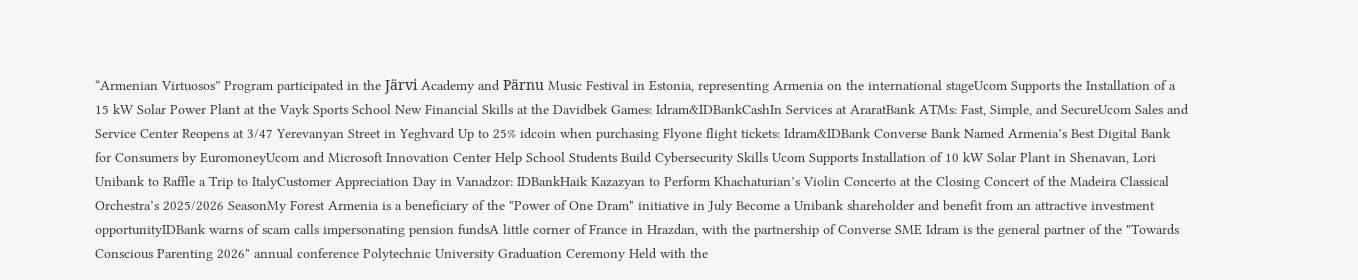“Armenian Virtuosos” Program participated in the Järvi Academy and Pärnu Music Festival in Estonia, representing Armenia on the international stageUcom Supports the Installation of a 15 kW Solar Power Plant at the Vayk Sports School New Financial Skills at the Davidbek Games: Idram&IDBankCashIn Services at AraratBank ATMs: Fast, Simple, and SecureUcom Sales and Service Center Reopens at 3/47 Yerevanyan Street in Yeghvard Up to 25% idcoin when purchasing Flyone flight tickets: Idram&IDBank Converse Bank Named Armenia’s Best Digital Bank for Consumers by EuromoneyUcom and Microsoft Innovation Center Help School Students Build Cybersecurity Skills Ucom Supports Installation of 10 kW Solar Plant in Shenavan, Lori Unibank to Raffle a Trip to ItalyCustomer Appreciation Day in Vanadzor: IDBankHaik Kazazyan to Perform Khachaturian’s Violin Concerto at the Closing Concert of the Madeira Classical Orchestra’s 2025/2026 SeasonMy Forest Armenia is a beneficiary of the "Power of One Dram" initiative in July Become a Unibank shareholder and benefit from an attractive investment opportunityIDBank warns of scam calls impersonating pension fundsA little corner of France in Hrazdan, with the partnership of Converse SME Idram is the general partner of the "Towards Conscious Parenting 2026" annual conference Polytechnic University Graduation Ceremony Held with the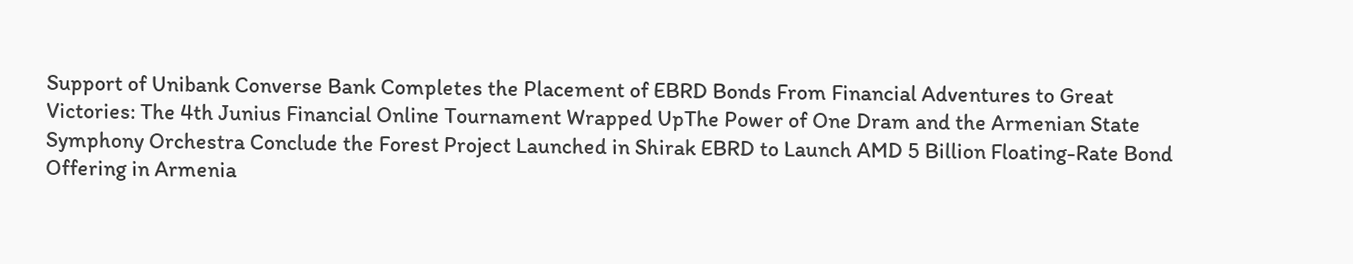Support of Unibank Converse Bank Completes the Placement of EBRD Bonds From Financial Adventures to Great Victories: The 4th Junius Financial Online Tournament Wrapped UpThe Power of One Dram and the Armenian State Symphony Orchestra Conclude the Forest Project Launched in Shirak EBRD to Launch AMD 5 Billion Floating-Rate Bond Offering in Armenia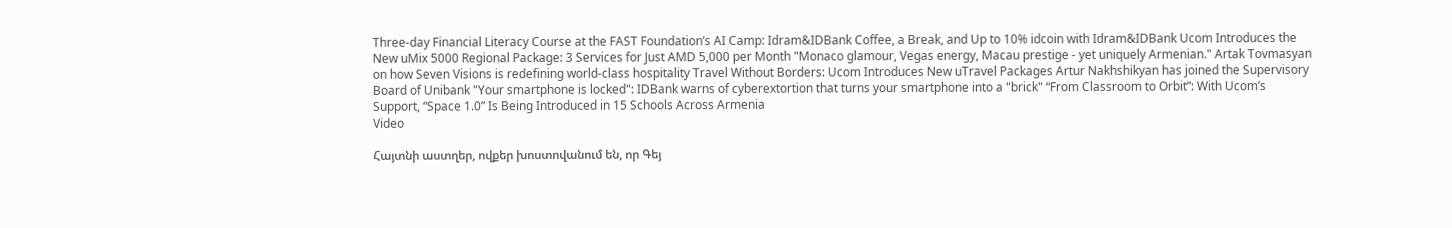Three-day Financial Literacy Course at the FAST Foundation’s AI Camp: Idram&IDBank Coffee, a Break, and Up to 10% idcoin with Idram&IDBank Ucom Introduces the New uMix 5000 Regional Package: 3 Services for Just AMD 5,000 per Month "Monaco glamour, Vegas energy, Macau prestige - yet uniquely Armenian." Artak Tovmasyan on how Seven Visions is redefining world-class hospitality Travel Without Borders: Ucom Introduces New uTravel Packages Artur Nakhshikyan has joined the Supervisory Board of Unibank "Your smartphone is locked": IDBank warns of cyberextortion that turns your smartphone into a "brick" “From Classroom to Orbit”: With Ucom’s Support, “Space 1.0” Is Being Introduced in 15 Schools Across Armenia
Video

Հայտնի աստղեր, ովքեր խոստովանում են, որ Գեյ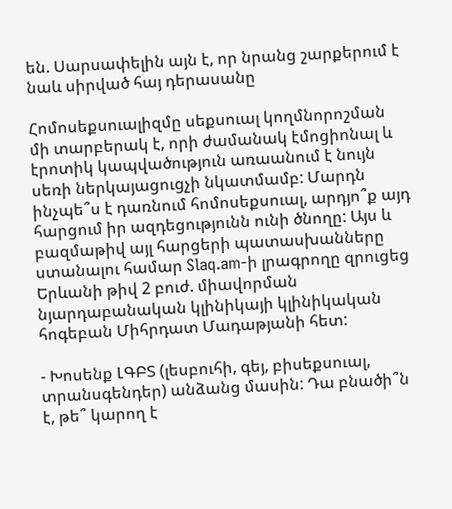են. Սարսափելին այն է, որ նրանց շարքերում է նաև սիրված հայ դերասանը

Հոմոսեքսուալիզմը սեքսուալ կողմնորոշման մի տարբերակ է, որի ժամանակ էմոցիոնալ և էրոտիկ կապվածություն առաանում է նույն սեռի ներկայացուցչի նկատմամբ: Մարդն ինչպե՞ս է դառնում հոմոսեքսուալ, արդյո՞ք այդ հարցում իր ազդեցությունն ունի ծնողը: Այս և բազմաթիվ այլ հարցերի պատասխանները ստանալու համար Slaq.am-ի լրագրողը զրուցեց Երևանի թիվ 2 բուժ. միավորման նյարդաբանական կլինիկայի կլինիկական հոգեբան Միհրդատ Մադաթյանի հետ:

- Խոսենք ԼԳԲՏ (լեսբուհի, գեյ, բիսեքսուալ, տրանսգենդեր) անձանց մասին: Դա բնածի՞ն է, թե՞ կարող է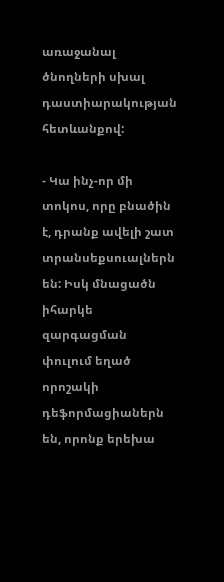առաջանալ ծնողների սխալ դաստիարակության հետևանքով:

- Կա ինչ-որ մի տոկոս, որը բնածին է, դրանք ավելի շատ տրանսեքսուալներն են: Իսկ մնացածն իհարկե զարգացման փուլում եղած որոշակի դեֆորմացիաներն են, որոնք երեխա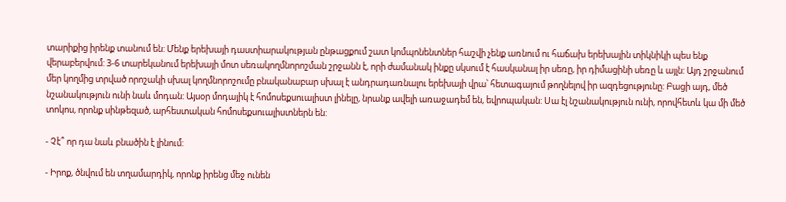տարիքից իրենք տանում են: Մենք երեխայի դաստիարակության ընթացքում շատ կոմպոնենտներ հաշվի չենք առնում ու հաճախ երեխային տիկնիկի պես ենք վերաբերվում: 3-6 տարեկանում երեխայի մոտ սեռակողմնորոշման շրջանն է, որի ժամանակ ինքը սկսում է հասկանալ իր սեռը, իր դիմացինի սեռը և այլն: Այդ շրջանում մեր կողմից տրված որոշակի սխալ կողմնորոշումը բնականաբար սխալ է անդրադառնալու երեխայի վրա՝ հետագայում թողնելով իր ազդեցությունը: Բացի այդ, մեծ նշանակություն ունի նաև մոդան: Այսօր մոդայիկ է հոմոսեքսուալիստ լինելը, նրանք ավելի առաջադեմ են, եվրոպական: Սա էլ նշանակություն ունի, որովհետև կա մի մեծ տոկոս, որոնք սինթեզած, արհեստական հոմոսեքսուալիստներն են:

- Չէ՞ որ դա նաև բնածին է լինում:

- Իրոք, ծնվում են տղամարդիկ, որոնք իրենց մեջ ունեն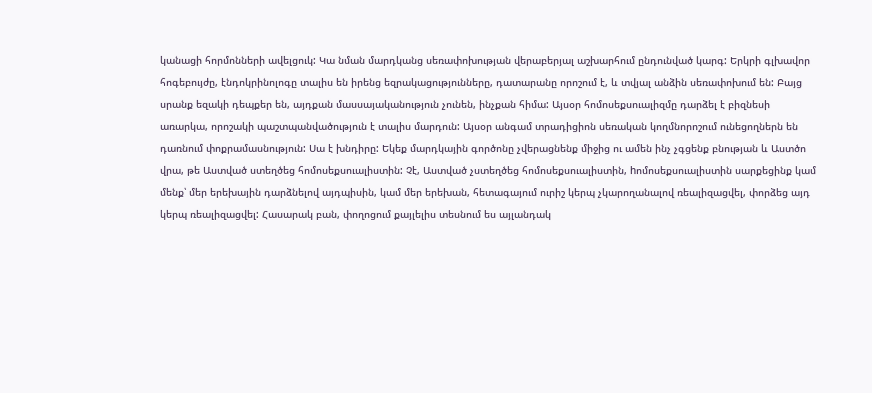կանացի հորմոնների ավելցուկ: Կա նման մարդկանց սեռափոխության վերաբերյալ աշխարհում ընդունված կարգ: Երկրի գլխավոր հոգեբույժը, էնդոկրինոլոգը տալիս են իրենց եզրակացությունները, դատարանը որոշում է, և տվյալ անձին սեռափոխում են: Բայց սրանք եզակի դեպքեր են, այդքան մասսայականություն չունեն, ինչքան հիմա: Այսօր հոմոսեքսուալիզմը դարձել է բիզնեսի առարկա, որոշակի պաշտպանվածություն է տալիս մարդուն: Այսօր անգամ տրադիցիոն սեռական կողմնորոշում ունեցողներն են դառնում փոքրամասնություն: Սա է խնդիրը: Եկեք մարդկային գործոնը չվերացնենք միջից ու ամեն ինչ չգցենք բնության և Աստծո վրա, թե Աստված ստեղծեց հոմոսեքսուալիստին: Չէ, Աստված չստեղծեց հոմոսեքսուալիստին, hոմոսեքսուալիստին սարքեցինք կամ մենք՝ մեր երեխային դարձնելով այդպիսին, կամ մեր երեխան, հետագայում ուրիշ կերպ չկարողանալով ռեալիզացվել, փորձեց այդ կերպ ռեալիզացվել: Հասարակ բան, փողոցում քայլելիս տեսնում ես այլանդակ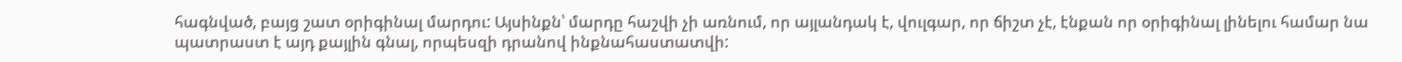հագնված, բայց շատ օրիգինալ մարդու: Այսինքն՝ մարդը հաշվի չի առնում, որ այլանդակ է, վուլգար, որ ճիշտ չէ, էնքան որ օրիգինալ լինելու համար նա պատրաստ է այդ քայլին գնալ, որպեսզի դրանով ինքնահաստատվի: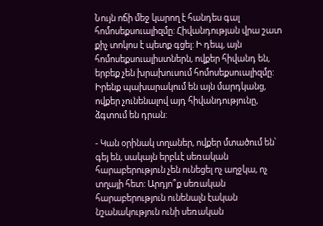Նույն ոճի մեջ կարող է հանդես գալ հոմոսեքսուալիզմը: Հիվանդության վրա շատ քիչ տոկոս է պետք գցել: Ի դեպ, այն հոմոսեքսուալիստներն, ովքեր հիվանդ են, երբեք չեն խրախուսում հոմոսեքսուալիզմը: Իրենք պախարակում են այն մարդկանց, ովքեր չունենալով այդ հիվանդությունը, ձգտում են դրան:

- Կան օրինակ տղաներ, ովքեր մտածում են՝ գեյ են, սակայն երբևէ սեռական հարաբերություն չեն ունեցել ոչ աղջկա, ոչ տղայի հետ: Արդյո՞ք սեռական հարաբերություն ունենալն էական նշանակություն ունի սեռական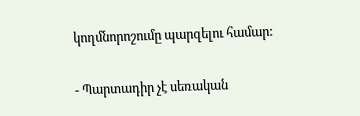կողմնորոշումը պարզելու համար:

- Պարտադիր չէ սեռական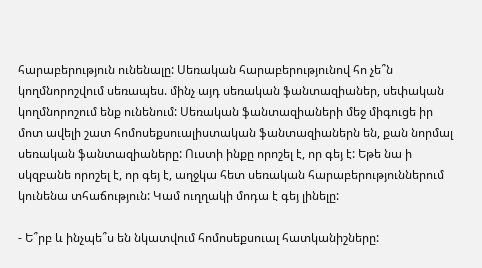հարաբերություն ունենալը: Սեռական հարաբերությունով հո չե՞ն կողմնորոշվում սեռապես. մինչ այդ սեռական ֆանտազիաներ, սեփական կողմնորոշում ենք ունենում: Սեռական ֆանտազիաների մեջ միգուցե իր մոտ ավելի շատ հոմոսեքսուալիստական ֆանտազիաներն են, քան նորմալ սեռական ֆանտազիաները: Ուստի ինքը որոշել է, որ գեյ է: Եթե նա ի սկզբանե որոշել է, որ գեյ է, աղջկա հետ սեռական հարաբերություններում կունենա տհաճություն: Կամ ուղղակի մոդա է գեյ լինելը:

- Ե՞րբ և ինչպե՞ս են նկատվում հոմոսեքսուալ հատկանիշները: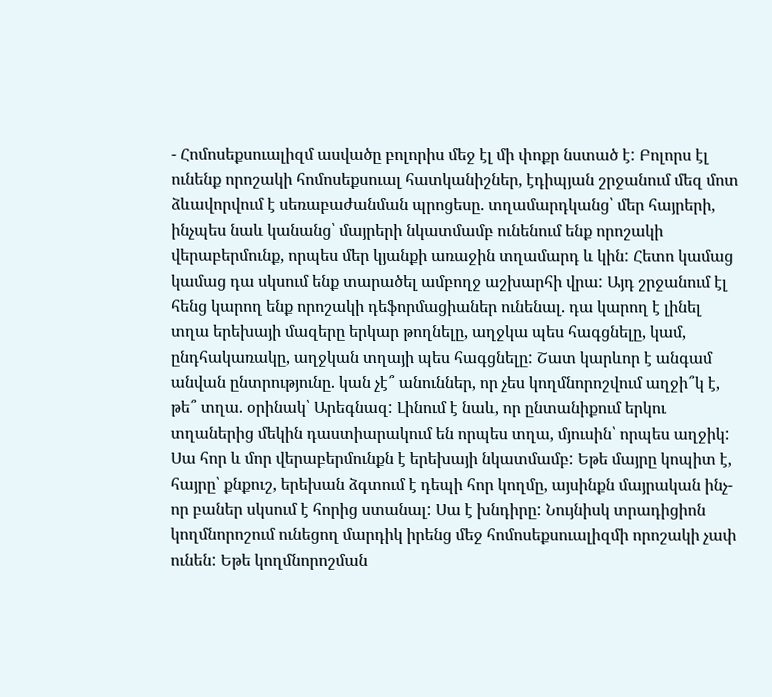- Հոմոսեքսուալիզմ ասվածը բոլորիս մեջ էլ մի փոքր նստած է: Բոլորս էլ ունենք որոշակի հոմոսեքսուալ հատկանիշներ, էդիպյան շրջանում մեզ մոտ ձևավորվում է սեռաբաժանման պրոցեսը. տղամարդկանց՝ մեր հայրերի, ինչպես նաև կանանց՝ մայրերի նկատմամբ ունենում ենք որոշակի վերաբերմունք, որպես մեր կյանքի առաջին տղամարդ և կին: Հետո կամաց կամաց դա սկսում ենք տարածել ամբողջ աշխարհի վրա: Այդ շրջանում էլ հենց կարող ենք որոշակի դեֆորմացիաներ ունենալ. դա կարող է լինել տղա երեխայի մազերը երկար թողնելը, աղջկա պես հագցնելը, կամ, ընդհակառակը, աղջկան տղայի պես հագցնելը: Շատ կարևոր է անգամ անվան ընտրությունը. կան չէ՞ անուններ, որ չես կողմնորոշվում աղջի՞կ է, թե՞ տղա. օրինակ՝ Արեգնազ: Լինում է նաև, որ ընտանիքում երկու տղաներից մեկին դաստիարակում են որպես տղա, մյուսին՝ որպես աղջիկ: Սա հոր և մոր վերաբերմունքն է երեխայի նկատմամբ: Եթե մայրը կոպիտ է, հայրը՝ քնքուշ, երեխան ձգտում է դեպի հոր կողմը, այսինքն մայրական ինչ-որ բաներ սկսում է հորից ստանալ: Սա է խնդիրը: Նույնիսկ տրադիցիոն կողմնորոշում ունեցող մարդիկ իրենց մեջ հոմոսեքսուալիզմի որոշակի չափ ունեն: Եթե կողմնորոշման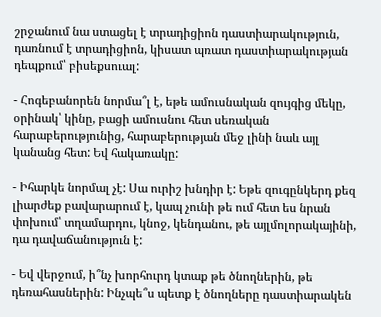շրջանում նա ստացել է տրադիցիոն դաստիարակություն, դառնում է տրադիցիոն, կիսատ պռատ դաստիարակության դեպքում՝ բիսեքսուալ:

- Հոգեբանորեն նորմա՞լ է, եթե ամուսնական զույգից մեկը, օրինակ՝ կինը, բացի ամուսնու հետ սեռական հարաբերությունից, հարաբերության մեջ լինի նաև այլ կանանց հետ: Եվ հակառակը:

- Իհարկե նորմալ չէ: Սա ուրիշ խնդիր է: Եթե զուգընկերդ քեզ լիարժեք բավարարում է, կապ չունի թե ում հետ ես նրան փոխում՝ տղամարդու, կնոջ, կենդանու, թե այլմոլորակայինի, դա դավաճանություն է:

- Եվ վերջում, ի՞նչ խորհուրդ կտաք թե ծնողներին, թե դեռահասներին: Ինչպե՞ս պետք է ծնողները դաստիարակեն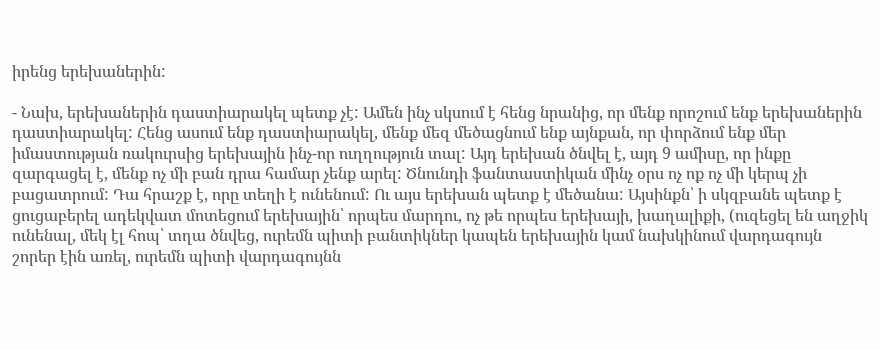իրենց երեխաներին:

- Նախ, երեխաներին դաստիարակել պետք չէ: Ամեն ինչ սկսում է հենց նրանից, որ մենք որոշում ենք երեխաներին դաստիարակել: Հենց ասում ենք դաստիարակել, մենք մեզ մեծացնում ենք այնքան, որ փորձում ենք մեր իմաստության ռակուրսից երեխային ինչ-որ ուղղություն տալ: Այդ երեխան ծնվել է, այդ 9 ամիսը, որ ինքը զարգացել է, մենք ոչ մի բան դրա համար չենք արել: Ծնունդի ֆանտաստիկան մինչ օրս ոչ ոք ոչ մի կերպ չի բացատրում: Դա հրաշք է, որը տեղի է ունենում: Ու այս երեխան պետք է մեծանա: Այսինքն՝ ի սկզբանե պետք է ցուցաբերել ադեկվատ մոտեցում երեխային՝ որպես մարդու, ոչ թե որպես երեխայի, խաղալիքի, (ուզեցել են աղջիկ ունենալ, մեկ էլ հոպ՝ տղա ծնվեց, ուրեմն պիտի բանտիկներ կապեն երեխային կամ նախկինում վարդագույն շորեր էին առել, ուրեմն պիտի վարդագույնն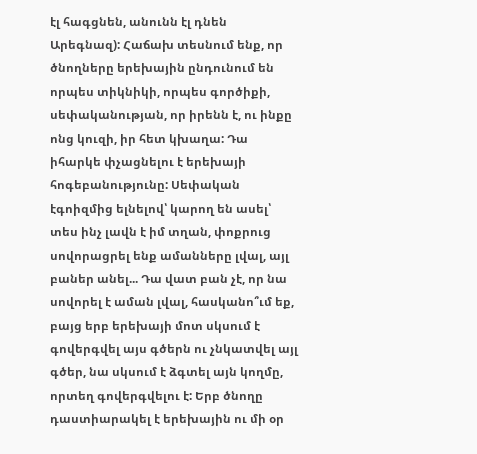էլ հագցնեն, անունն էլ դնեն Արեգնազ): Հաճախ տեսնում ենք, որ ծնողները երեխային ընդունում են որպես տիկնիկի, որպես գործիքի, սեփականության, որ իրենն է, ու ինքը ոնց կուզի, իր հետ կխաղա: Դա իհարկե փչացնելու է երեխայի հոգեբանությունը: Սեփական էգոիզմից ելնելով՝ կարող են ասել՝ տես ինչ լավն է իմ տղան, փոքրուց սովորացրել ենք ամանները լվալ, այլ բաներ անել... Դա վատ բան չէ, որ նա սովորել է աման լվալ, հասկանո՞ւմ եք, բայց երբ երեխայի մոտ սկսում է գովերգվել այս գծերն ու չնկատվել այլ գծեր, նա սկսում է ձգտել այն կողմը, որտեղ գովերգվելու է: Երբ ծնողը դաստիարակել է երեխային ու մի օր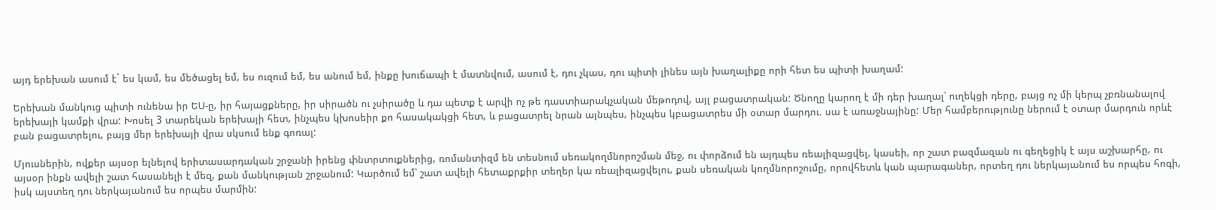այդ երեխան ասում է` ես կամ, ես մեծացել եմ, ես ուզում եմ, ես անում եմ, ինքը խուճապի է մատնվում, ասում է, դու չկաս, դու պիտի լինես այն խաղալիքը որի հետ ես պիտի խաղամ:

Երեխան մանկուց պիտի ունենա իր ԵՍ-ը, իր հայացքները, իր սիրածն ու չսիրածը և դա պետք է արվի ոչ թե դաստիարակչական մեթոդով, այլ բացատրական: Ծնողը կարող է մի դեր խաղալ՝ ուղեկցի դերը, բայց ոչ մի կերպ չբռնանալով երեխայի կամքի վրա: Խոսել 3 տարեկան երեխայի հետ, ինչպես կխոսեիր քո հասակակցի հետ, և բացատրել նրան այնպես, ինչպես կբացատրես մի օտար մարդու. սա է առաջնայինը: Մեր համբերությունը ներում է օտար մարդուն որևէ բան բացատրելու, բայց մեր երեխայի վրա սկսում ենք գոռալ:

Մյուսներին, ովքեր այսօր ելնելով երիտասարդական շրջանի իրենց փնտրտուքներից, ռոմանտիզմ են տեսնում սեռակողմնորոշման մեջ, ու փորձում են այդպես ռեալիզացվել, կասեի, որ շատ բազմազան ու գեղեցիկ է այս աշխարհը, ու այսօր ինքն ավելի շատ հասանելի է մեզ, քան մանկության շրջանում: Կարծում եմ՝ շատ ավելի հետաքրքիր տեղեր կա ռեալիզացվելու, քան սեռական կողմնորոշումը, որովհետև կան պարագաներ, որտեղ դու ներկայանում ես որպես հոգի, իսկ այստեղ դու ներկայանում ես որպես մարմին: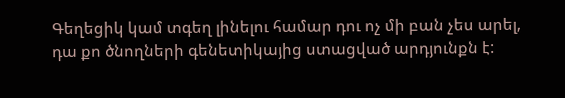Գեղեցիկ կամ տգեղ լինելու համար դու ոչ մի բան չես արել, դա քո ծնողների գենետիկայից ստացված արդյունքն է: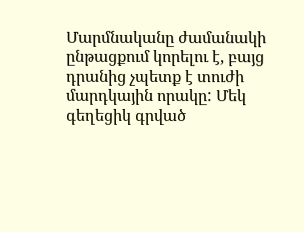Մարմնականը ժամանակի ընթացքում կորելու է, բայց դրանից չպետք է տուժի մարդկային որակը: Մեկ գեղեցիկ գրված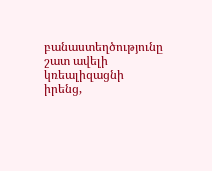բանաստեղծությունը շատ ավելի կռեալիզացնի իրենց,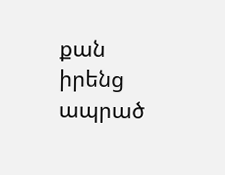քան իրենց ապրած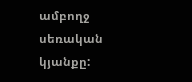ամբողջ սեռական կյանքը: